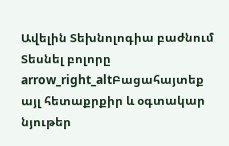Ավելին Տեխնոլոգիա բաժնում
Տեսնել բոլորը arrow_right_altԲացահայտեք այլ հետաքրքիր և օգտակար նյութեր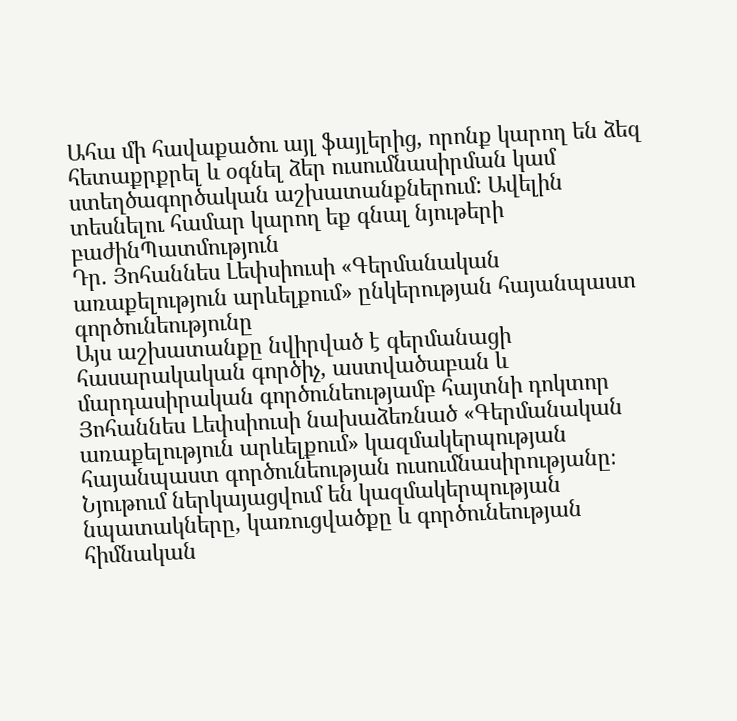Ահա մի հավաքածու այլ ֆայլերից, որոնք կարող են ձեզ հետաքրքրել և օգնել ձեր ուսումնասիրման կամ ստեղծագործական աշխատանքներում: Ավելին տեսնելու համար կարող եք գնալ նյութերի բաժինՊատմություն
Դր. Յոհաննես Լեփսիուսի «Գերմանական առաքելություն արևելքում» ընկերության հայանպաստ գործունեությունը
Այս աշխատանքը նվիրված է գերմանացի հասարակական գործիչ, աստվածաբան և մարդասիրական գործունեությամբ հայտնի դոկտոր Յոհաննես Լեփսիուսի նախաձեռնած «Գերմանական առաքելություն արևելքում» կազմակերպության հայանպաստ գործունեության ուսումնասիրությանը։ Նյութում ներկայացվում են կազմակերպության նպատակները, կառուցվածքը և գործունեության հիմնական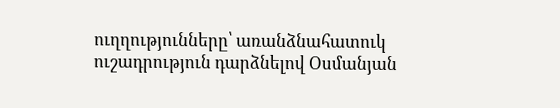ուղղությունները՝ առանձնահատուկ ուշադրություն դարձնելով Օսմանյան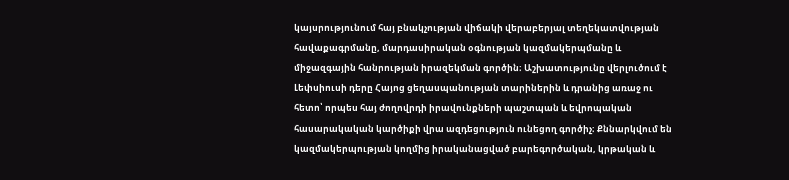կայսրությունում հայ բնակչության վիճակի վերաբերյալ տեղեկատվության հավաքագրմանը, մարդասիրական օգնության կազմակերպմանը և միջազգային հանրության իրազեկման գործին։ Աշխատությունը վերլուծում է Լեփսիուսի դերը Հայոց ցեղասպանության տարիներին և դրանից առաջ ու հետո՝ որպես հայ ժողովրդի իրավունքների պաշտպան և եվրոպական հասարակական կարծիքի վրա ազդեցություն ունեցող գործիչ։ Քննարկվում են կազմակերպության կողմից իրականացված բարեգործական, կրթական և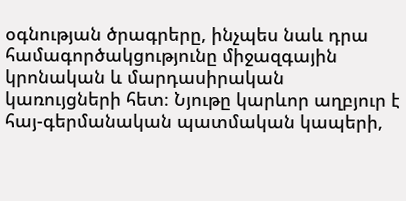օգնության ծրագրերը, ինչպես նաև դրա համագործակցությունը միջազգային կրոնական և մարդասիրական կառույցների հետ։ Նյութը կարևոր աղբյուր է հայ-գերմանական պատմական կապերի,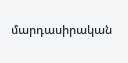մարդասիրական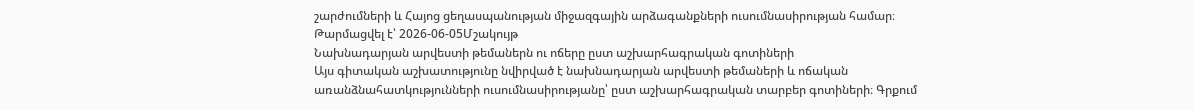շարժումների և Հայոց ցեղասպանության միջազգային արձագանքների ուսումնասիրության համար։
Թարմացվել է՝ 2026-06-05Մշակույթ
Նախնադարյան արվեստի թեմաներն ու ոճերը ըստ աշխարհագրական գոտիների
Այս գիտական աշխատությունը նվիրված է նախնադարյան արվեստի թեմաների և ոճական առանձնահատկությունների ուսումնասիրությանը՝ ըստ աշխարհագրական տարբեր գոտիների։ Գրքում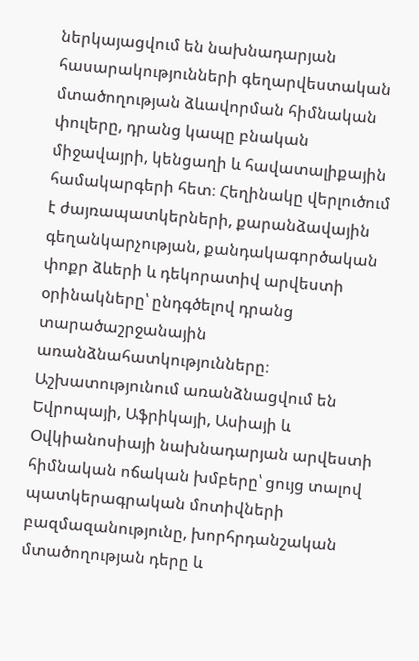ներկայացվում են նախնադարյան հասարակությունների գեղարվեստական մտածողության ձևավորման հիմնական փուլերը, դրանց կապը բնական միջավայրի, կենցաղի և հավատալիքային համակարգերի հետ։ Հեղինակը վերլուծում է ժայռապատկերների, քարանձավային գեղանկարչության, քանդակագործական փոքր ձևերի և դեկորատիվ արվեստի օրինակները՝ ընդգծելով դրանց տարածաշրջանային առանձնահատկությունները։ Աշխատությունում առանձնացվում են Եվրոպայի, Աֆրիկայի, Ասիայի և Օվկիանոսիայի նախնադարյան արվեստի հիմնական ոճական խմբերը՝ ցույց տալով պատկերագրական մոտիվների բազմազանությունը, խորհրդանշական մտածողության դերը և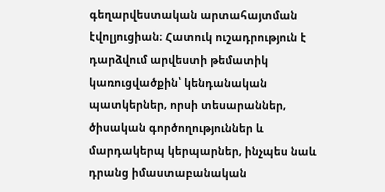գեղարվեստական արտահայտման էվոլյուցիան։ Հատուկ ուշադրություն է դարձվում արվեստի թեմատիկ կառուցվածքին՝ կենդանական պատկերներ, որսի տեսարաններ, ծիսական գործողություններ և մարդակերպ կերպարներ, ինչպես նաև դրանց իմաստաբանական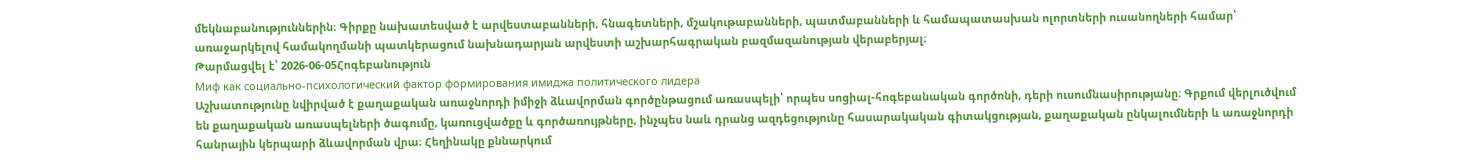մեկնաբանություններին։ Գիրքը նախատեսված է արվեստաբանների, հնագետների, մշակութաբանների, պատմաբանների և համապատասխան ոլորտների ուսանողների համար՝ առաջարկելով համակողմանի պատկերացում նախնադարյան արվեստի աշխարհագրական բազմազանության վերաբերյալ։
Թարմացվել է՝ 2026-06-05Հոգեբանություն
Миф как социально-психологический фактор формирования имиджа политического лидера
Աշխատությունը նվիրված է քաղաքական առաջնորդի իմիջի ձևավորման գործընթացում առասպելի՝ որպես սոցիալ-հոգեբանական գործոնի, դերի ուսումնասիրությանը։ Գրքում վերլուծվում են քաղաքական առասպելների ծագումը, կառուցվածքը և գործառույթները, ինչպես նաև դրանց ազդեցությունը հասարակական գիտակցության, քաղաքական ընկալումների և առաջնորդի հանրային կերպարի ձևավորման վրա։ Հեղինակը քննարկում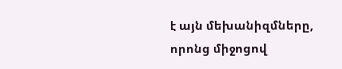է այն մեխանիզմները, որոնց միջոցով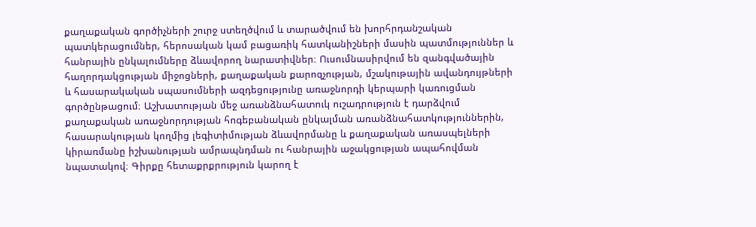քաղաքական գործիչների շուրջ ստեղծվում և տարածվում են խորհրդանշական պատկերացումներ, հերոսական կամ բացառիկ հատկանիշների մասին պատմություններ և հանրային ընկալումները ձևավորող նարատիվներ։ Ուսումնասիրվում են զանգվածային հաղորդակցության միջոցների, քաղաքական քարոզչության, մշակութային ավանդույթների և հասարակական սպասումների ազդեցությունը առաջնորդի կերպարի կառուցման գործընթացում։ Աշխատության մեջ առանձնահատուկ ուշադրություն է դարձվում քաղաքական առաջնորդության հոգեբանական ընկալման առանձնահատկություններին, հասարակության կողմից լեգիտիմության ձևավորմանը և քաղաքական առասպելների կիրառմանը իշխանության ամրապնդման ու հանրային աջակցության ապահովման նպատակով։ Գիրքը հետաքրքրություն կարող է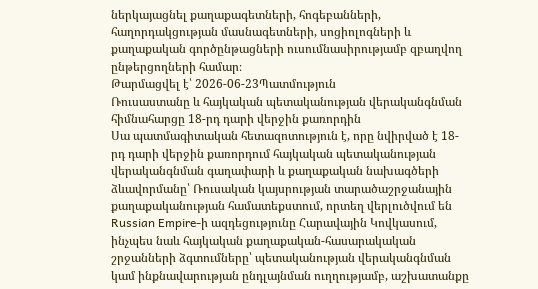ներկայացնել քաղաքագետների, հոգեբանների, հաղորդակցության մասնագետների, սոցիոլոգների և քաղաքական գործընթացների ուսումնասիրությամբ զբաղվող ընթերցողների համար։
Թարմացվել է՝ 2026-06-23Պատմություն
Ռուսաստանը և հայկական պետականության վերականգնման հիմնահարցը 18-րդ դարի վերջին քառորդին
Սա պատմագիտական հետազոտություն է, որը նվիրված է 18-րդ դարի վերջին քառորդում հայկական պետականության վերականգնման գաղափարի և քաղաքական նախագծերի ձևավորմանը՝ Ռուսական կայսրության տարածաշրջանային քաղաքականության համատեքստում, որտեղ վերլուծվում են Russian Empire-ի ազդեցությունը Հարավային Կովկասում, ինչպես նաև հայկական քաղաքական-հասարակական շրջանների ձգտումները՝ պետականության վերականգնման կամ ինքնավարության ընդլայնման ուղղությամբ, աշխատանքը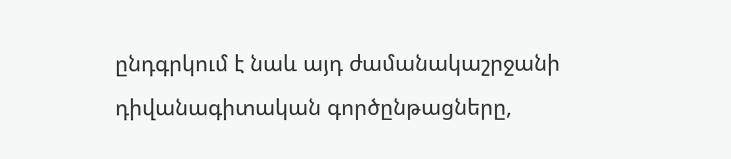ընդգրկում է նաև այդ ժամանակաշրջանի դիվանագիտական գործընթացները,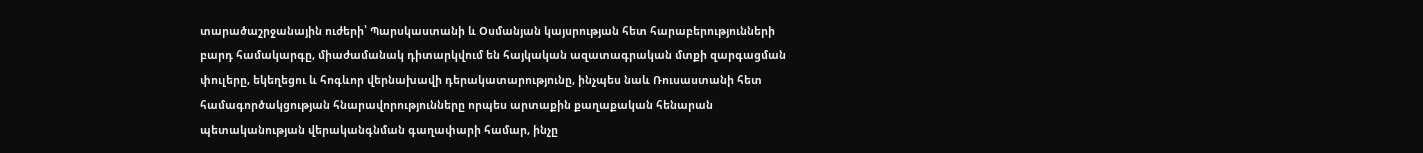տարածաշրջանային ուժերի՝ Պարսկաստանի և Օսմանյան կայսրության հետ հարաբերությունների բարդ համակարգը, միաժամանակ դիտարկվում են հայկական ազատագրական մտքի զարգացման փուլերը, եկեղեցու և հոգևոր վերնախավի դերակատարությունը, ինչպես նաև Ռուսաստանի հետ համագործակցության հնարավորությունները որպես արտաքին քաղաքական հենարան պետականության վերականգնման գաղափարի համար, ինչը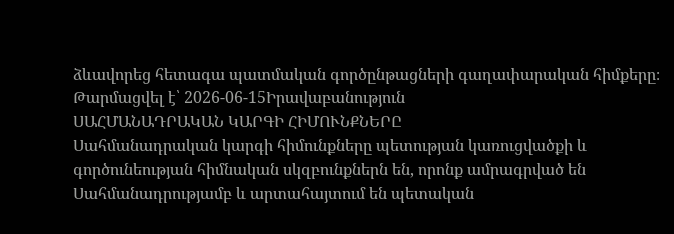ձևավորեց հետագա պատմական գործընթացների գաղափարական հիմքերը։
Թարմացվել է՝ 2026-06-15Իրավաբանություն
ՍԱՀՄԱՆԱԴՐԱԿԱՆ ԿԱՐԳԻ ՀԻՄՈՒՆՔՆԵՐԸ
Սահմանադրական կարգի հիմունքները պետության կառուցվածքի և գործունեության հիմնական սկզբունքներն են, որոնք ամրագրված են Սահմանադրությամբ և արտահայտում են պետական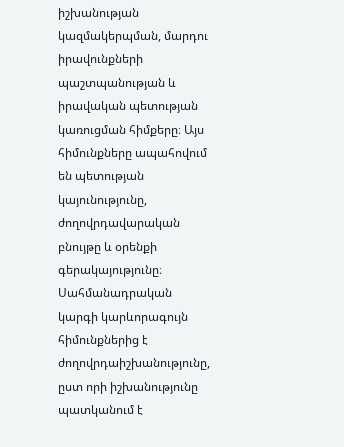իշխանության կազմակերպման, մարդու իրավունքների պաշտպանության և իրավական պետության կառուցման հիմքերը։ Այս հիմունքները ապահովում են պետության կայունությունը, ժողովրդավարական բնույթը և օրենքի գերակայությունը։ Սահմանադրական կարգի կարևորագույն հիմունքներից է ժողովրդաիշխանությունը, ըստ որի իշխանությունը պատկանում է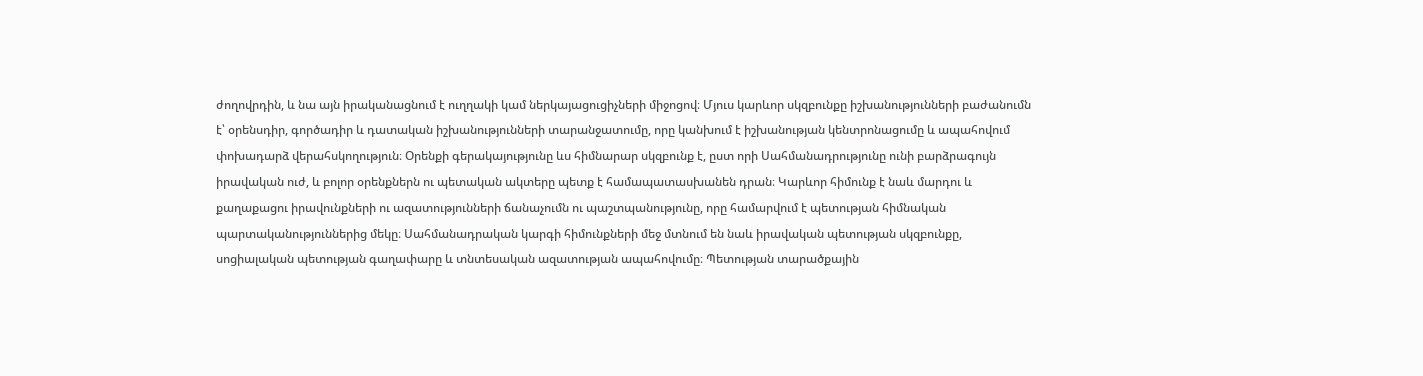ժողովրդին, և նա այն իրականացնում է ուղղակի կամ ներկայացուցիչների միջոցով։ Մյուս կարևոր սկզբունքը իշխանությունների բաժանումն է՝ օրենսդիր, գործադիր և դատական իշխանությունների տարանջատումը, որը կանխում է իշխանության կենտրոնացումը և ապահովում փոխադարձ վերահսկողություն։ Օրենքի գերակայությունը ևս հիմնարար սկզբունք է, ըստ որի Սահմանադրությունը ունի բարձրագույն իրավական ուժ, և բոլոր օրենքներն ու պետական ակտերը պետք է համապատասխանեն դրան։ Կարևոր հիմունք է նաև մարդու և քաղաքացու իրավունքների ու ազատությունների ճանաչումն ու պաշտպանությունը, որը համարվում է պետության հիմնական պարտականություններից մեկը։ Սահմանադրական կարգի հիմունքների մեջ մտնում են նաև իրավական պետության սկզբունքը, սոցիալական պետության գաղափարը և տնտեսական ազատության ապահովումը։ Պետության տարածքային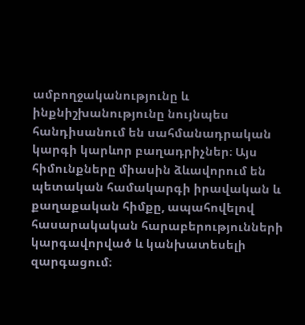ամբողջականությունը և ինքնիշխանությունը նույնպես հանդիսանում են սահմանադրական կարգի կարևոր բաղադրիչներ։ Այս հիմունքները միասին ձևավորում են պետական համակարգի իրավական և քաղաքական հիմքը, ապահովելով հասարակական հարաբերությունների կարգավորված և կանխատեսելի զարգացում։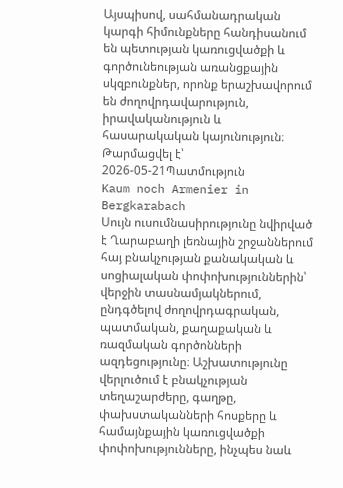Այսպիսով, սահմանադրական կարգի հիմունքները հանդիսանում են պետության կառուցվածքի և գործունեության առանցքային սկզբունքներ, որոնք երաշխավորում են ժողովրդավարություն, իրավականություն և հասարակական կայունություն։
Թարմացվել է՝ 2026-05-21Պատմություն
Kaum noch Armenier in Bergkarabach
Սույն ուսումնասիրությունը նվիրված է Ղարաբաղի լեռնային շրջաններում հայ բնակչության քանակական և սոցիալական փոփոխություններին՝ վերջին տասնամյակներում, ընդգծելով ժողովրդագրական, պատմական, քաղաքական և ռազմական գործոնների ազդեցությունը։ Աշխատությունը վերլուծում է բնակչության տեղաշարժերը, գաղթը, փախստականների հոսքերը և համայնքային կառուցվածքի փոփոխությունները, ինչպես նաև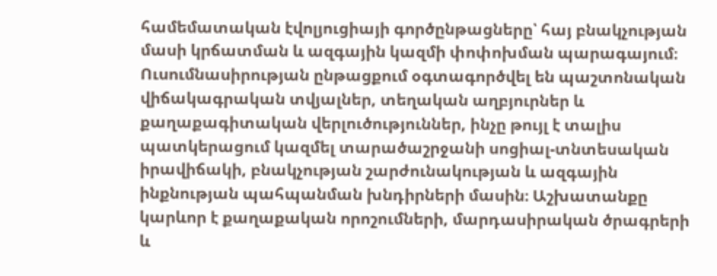համեմատական էվոլյուցիայի գործընթացները՝ հայ բնակչության մասի կրճատման և ազգային կազմի փոփոխման պարագայում։ Ուսումնասիրության ընթացքում օգտագործվել են պաշտոնական վիճակագրական տվյալներ, տեղական աղբյուրներ և քաղաքագիտական վերլուծություններ, ինչը թույլ է տալիս պատկերացում կազմել տարածաշրջանի սոցիալ-տնտեսական իրավիճակի, բնակչության շարժունակության և ազգային ինքնության պահպանման խնդիրների մասին։ Աշխատանքը կարևոր է քաղաքական որոշումների, մարդասիրական ծրագրերի և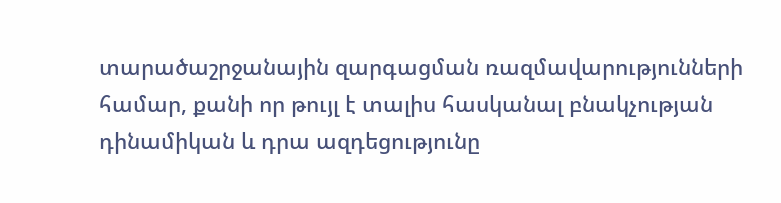տարածաշրջանային զարգացման ռազմավարությունների համար, քանի որ թույլ է տալիս հասկանալ բնակչության դինամիկան և դրա ազդեցությունը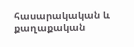հասարակական և քաղաքական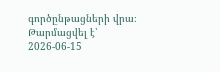գործընթացների վրա։
Թարմացվել է՝ 2026-06-15